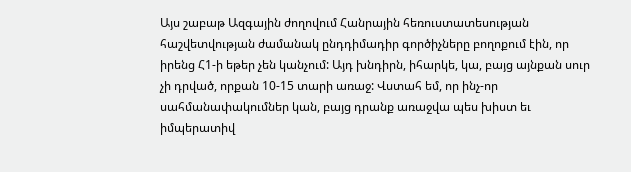Այս շաբաթ Ազգային ժողովում Հանրային հեռուստատեսության հաշվետվության ժամանակ ընդդիմադիր գործիչները բողոքում էին, որ իրենց Հ1-ի եթեր չեն կանչում: Այդ խնդիրն, իհարկե, կա, բայց այնքան սուր չի դրված, որքան 10-15 տարի առաջ: Վստահ եմ, որ ինչ-որ սահմանափակումներ կան, բայց դրանք առաջվա պես խիստ եւ իմպերատիվ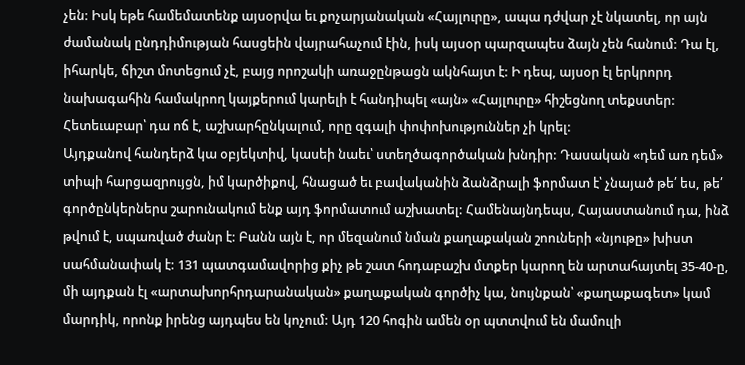չեն: Իսկ եթե համեմատենք այսօրվա եւ քոչարյանական «Հայլուրը», ապա դժվար չէ նկատել, որ այն ժամանակ ընդդիմության հասցեին վայրահաչում էին, իսկ այսօր պարզապես ձայն չեն հանում: Դա էլ, իհարկե, ճիշտ մոտեցում չէ, բայց որոշակի առաջընթացն ակնհայտ է: Ի դեպ, այսօր էլ երկրորդ նախագահին համակրող կայքերում կարելի է հանդիպել «այն» «Հայլուրը» հիշեցնող տեքստեր: Հետեւաբար՝ դա ոճ է, աշխարհընկալում, որը զգալի փոփոխություններ չի կրել:
Այդքանով հանդերձ կա օբյեկտիվ, կասեի նաեւ՝ ստեղծագործական խնդիր: Դասական «դեմ առ դեմ» տիպի հարցազրույցն, իմ կարծիքով, հնացած եւ բավականին ձանձրալի ֆորմատ է՝ չնայած թե՛ ես, թե՛ գործընկերներս շարունակում ենք այդ ֆորմատում աշխատել: Համենայնդեպս, Հայաստանում դա, ինձ թվում է, սպառված ժանր է: Բանն այն է, որ մեզանում նման քաղաքական շոուների «նյութը» խիստ սահմանափակ է: 131 պատգամավորից քիչ թե շատ հոդաբաշխ մտքեր կարող են արտահայտել 35-40-ը, մի այդքան էլ «արտախորհրդարանական» քաղաքական գործիչ կա, նույնքան՝ «քաղաքագետ» կամ մարդիկ, որոնք իրենց այդպես են կոչում: Այդ 120 հոգին ամեն օր պտտվում են մամուլի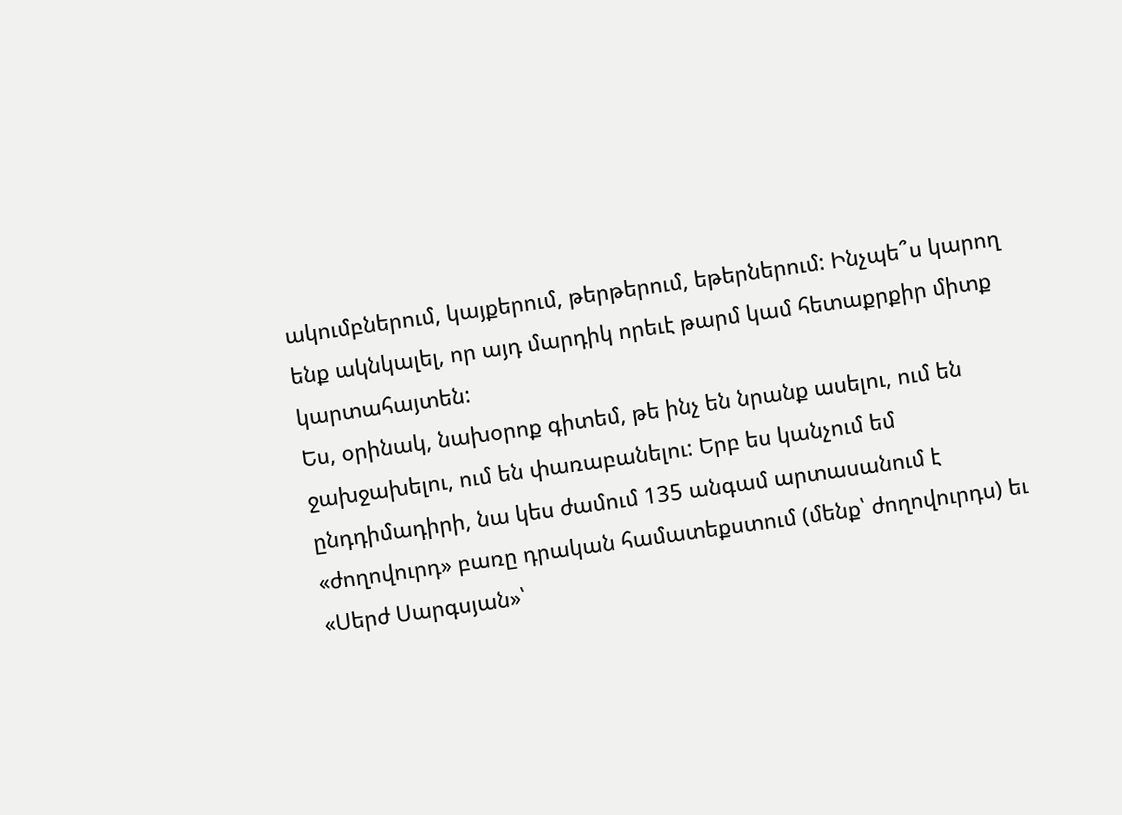ակումբներում, կայքերում, թերթերում, եթերներում: Ինչպե՞ս կարող ենք ակնկալել, որ այդ մարդիկ որեւէ թարմ կամ հետաքրքիր միտք կարտահայտեն:
Ես, օրինակ, նախօրոք գիտեմ, թե ինչ են նրանք ասելու, ում են ջախջախելու, ում են փառաբանելու: Երբ ես կանչում եմ ընդդիմադիրի, նա կես ժամում 135 անգամ արտասանում է «ժողովուրդ» բառը դրական համատեքստում (մենք՝ ժողովուրդս) եւ «Սերժ Սարգսյան»՝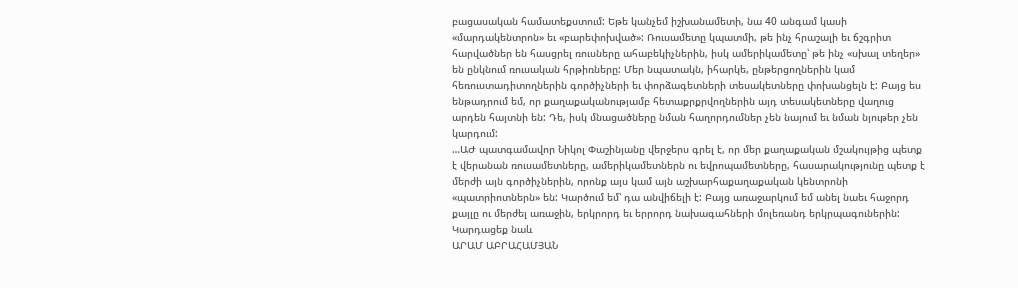բացասական համատեքստում: Եթե կանչեմ իշխանամետի, նա 40 անգամ կասի «մարդակենտրոն» եւ «բարեփոխված»: Ռուսամետը կպատմի, թե ինչ հրաշալի եւ ճշգրիտ հարվածներ են հասցրել ռուսները ահաբեկիչներին, իսկ ամերիկամետը՝ թե ինչ «սխալ տեղեր» են ընկնում ռուսական հրթիռները: Մեր նպատակն, իհարկե, ընթերցողներին կամ հեռուստադիտողներին գործիչների եւ փորձագետների տեսակետները փոխանցելն է: Բայց ես ենթադրում եմ, որ քաղաքականությամբ հետաքրքրվողներին այդ տեսակետները վաղուց արդեն հայտնի են: Դե, իսկ մնացածները նման հաղորդումներ չեն նայում եւ նման նյութեր չեն կարդում:
…ԱԺ պատգամավոր Նիկոլ Փաշինյանը վերջերս գրել է, որ մեր քաղաքական մշակույթից պետք է վերանան ռուսամետները, ամերիկամետներն ու եվրոպամետները, հասարակությունը պետք է մերժի այն գործիչներին, որոնք այս կամ այն աշխարհաքաղաքական կենտրոնի «պատրիոտներն» են: Կարծում եմ՝ դա անվիճելի է: Բայց առաջարկում եմ անել նաեւ հաջորդ քայլը ու մերժել առաջին, երկրորդ եւ երրորդ նախագահների մոլեռանդ երկրպագուներին:
Կարդացեք նաև
ԱՐԱՄ ԱԲՐԱՀԱՄՅԱՆ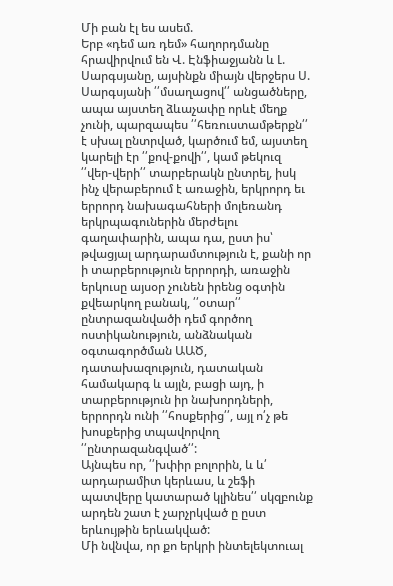Մի բան էլ ես ասեմ.
Երբ «դեմ առ դեմ» հաղորդմանը հրավիրվում են Վ. Էնֆիաջյանն և Լ. Սարգսյանը, այսինքն միայն վերջերս Ս. Սարգսյանի ՛՛մսաղացով՛՛ անցածները, ապա այստեղ ձևաչափը որևէ մեղք չունի, պարզապես ՛՛հեռուստամթերքն՛՛ է սխալ ընտրված, կարծում եմ, այստեղ կարելի էր ՛՛քով-քովի՛՛, կամ թեկուզ ՛՛վեր-վերի՛՛ տարբերակն ընտրել, իսկ ինչ վերաբերում է առաջին, երկրորդ եւ երրորդ նախագահների մոլեռանդ երկրպագուներին մերժելու գաղափարին, ապա դա, ըստ իս՝ թվացյալ արդարամտություն է, քանի որ ի տարբերություն երրորդի, առաջին երկուսը այսօր չունեն իրենց օգտին քվեարկող բանակ, ՛՛օտար՛՛ ընտրազանվածի դեմ գործող ոստիկանություն, անձնական օգտագործման ԱԱԾ, դատախազություն, դատական համակարգ և այլն, բացի այդ, ի տարբերություն իր նախորդների, երրորդն ունի ՛՛հոսքերից՛՛, այլ ո՛չ թե խոսքերից տպավորվող ՛՛ընտրազանգված՛՛:
Այնպես որ, ՛՛խփիր բոլորին, և և՛ արդարամիտ կերևաս, և շեֆի պատվերը կատարած կլինես՛՛ սկզբունք արդեն շատ է չարչրկված ը ըստ երևույթին երևակված:
Մի նվնվա, որ քո երկրի ինտելեկտուալ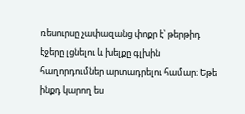ռեսուրսը չափազանց փոքր է՝ թերթիդ էջերը լցնելու և խելքը գլխին հաղորդումներ արտադրելու համար։ Եթե ինքդ կարող ես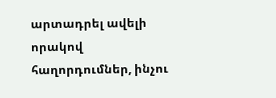արտադրել ավելի որակով հաղորդումներ, ինչու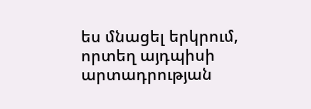ես մնացել երկրում, որտեղ այդպիսի արտադրության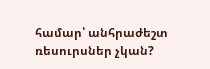համար՝ անհրաժեշտ ռեսուրսներ չկան?